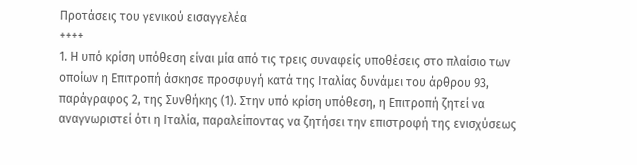Προτάσεις του γενικού εισαγγελέα
++++
1. Η υπό κρίση υπόθεση είναι μία από τις τρεις συναφείς υποθέσεις στο πλαίσιο των οποίων η Επιτροπή άσκησε προσφυγή κατά της Ιταλίας δυνάμει του άρθρου 93, παράγραφος 2, της Συνθήκης (1). Στην υπό κρίση υπόθεση, η Επιτροπή ζητεί να αναγνωριστεί ότι η Ιταλία, παραλείποντας να ζητήσει την επιστροφή της ενισχύσεως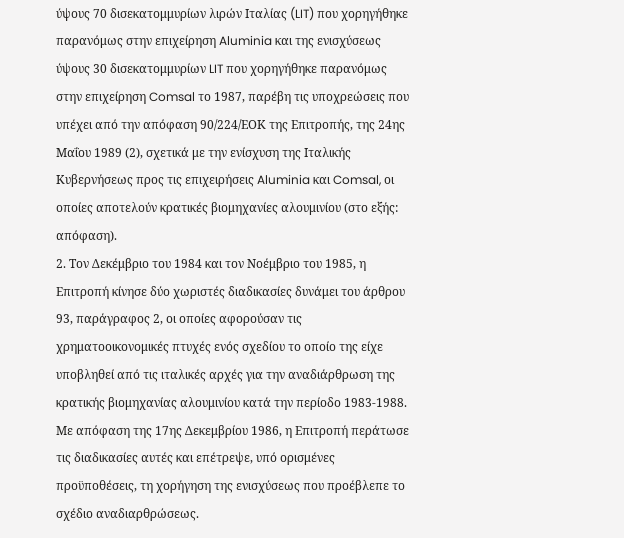ύψους 70 δισεκατομμυρίων λιρών Ιταλίας (LIT) που χορηγήθηκε παρανόμως στην επιχείρηση Aluminia και της ενισχύσεως ύψους 30 δισεκατομμυρίων LIT που χορηγήθηκε παρανόμως στην επιχείρηση Comsal το 1987, παρέβη τις υποχρεώσεις που υπέχει από την απόφαση 90/224/ΕΟΚ της Επιτροπής, της 24ης Μαΐου 1989 (2), σχετικά με την ενίσχυση της Ιταλικής Κυβερνήσεως προς τις επιχειρήσεις Aluminia και Comsal, οι οποίες αποτελούν κρατικές βιομηχανίες αλουμινίου (στο εξής: απόφαση).
2. Τον Δεκέμβριο του 1984 και τον Νοέμβριο του 1985, η Επιτροπή κίνησε δύο χωριστές διαδικασίες δυνάμει του άρθρου 93, παράγραφος 2, οι οποίες αφορούσαν τις χρηματοοικονομικές πτυχές ενός σχεδίου το οποίο της είχε υποβληθεί από τις ιταλικές αρχές για την αναδιάρθρωση της κρατικής βιομηχανίας αλουμινίου κατά την περίοδο 1983-1988. Με απόφαση της 17ης Δεκεμβρίου 1986, η Επιτροπή περάτωσε τις διαδικασίες αυτές και επέτρεψε, υπό ορισμένες προϋποθέσεις, τη χορήγηση της ενισχύσεως που προέβλεπε το σχέδιο αναδιαρθρώσεως.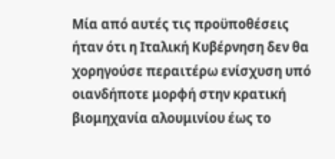Μία από αυτές τις προϋποθέσεις ήταν ότι η Ιταλική Κυβέρνηση δεν θα χορηγούσε περαιτέρω ενίσχυση υπό οιανδήποτε μορφή στην κρατική βιομηχανία αλουμινίου έως το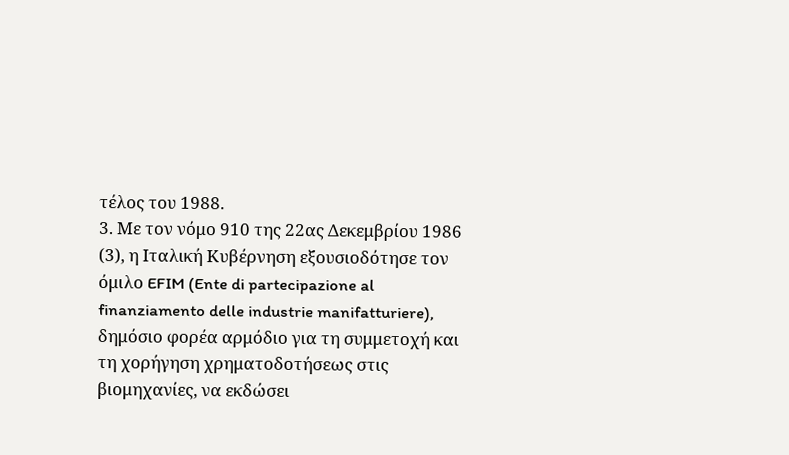τέλος του 1988.
3. Με τον νόμο 910 της 22ας Δεκεμβρίου 1986 (3), η Ιταλική Κυβέρνηση εξουσιοδότησε τον όμιλο EFIM (Ente di partecipazione al finanziamento delle industrie manifatturiere), δημόσιο φορέα αρμόδιο για τη συμμετοχή και τη χορήγηση χρηματοδοτήσεως στις βιομηχανίες, να εκδώσει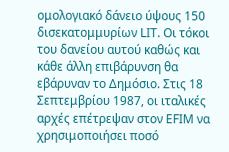ομολογιακό δάνειο ύψους 150 δισεκατομμυρίων LIT. Οι τόκοι του δανείου αυτού καθώς και κάθε άλλη επιβάρυνση θα εβάρυναν το Δημόσιο. Στις 18 Σεπτεμβρίου 1987, οι ιταλικές αρχές επέτρεψαν στον EFIM να χρησιμοποιήσει ποσό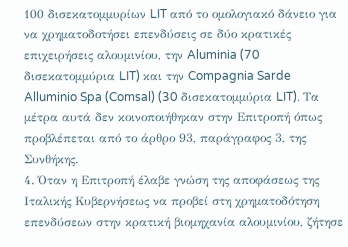100 δισεκατομμυρίων LIT από το ομολογιακό δάνειο για να χρηματοδοτήσει επενδύσεις σε δύο κρατικές επιχειρήσεις αλουμινίου, την Aluminia (70 δισεκατομμύρια LIT) και την Compagnia Sarde Alluminio Spa (Comsal) (30 δισεκατομμύρια LIT). Τα μέτρα αυτά δεν κοινοποιήθηκαν στην Επιτροπή όπως προβλέπεται από το άρθρο 93, παράγραφος 3, της Συνθήκης.
4. Όταν η Επιτροπή έλαβε γνώση της αποφάσεως της Ιταλικής Κυβερνήσεως να προβεί στη χρηματοδότηση επενδύσεων στην κρατική βιομηχανία αλουμινίου, ζήτησε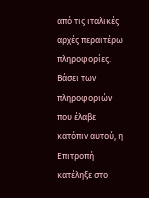από τις ιταλικές αρχές περαιτέρω πληροφορίες. Βάσει των πληροφοριών που έλαβε κατόπιν αυτού, η Επιτροπή κατέληξε στο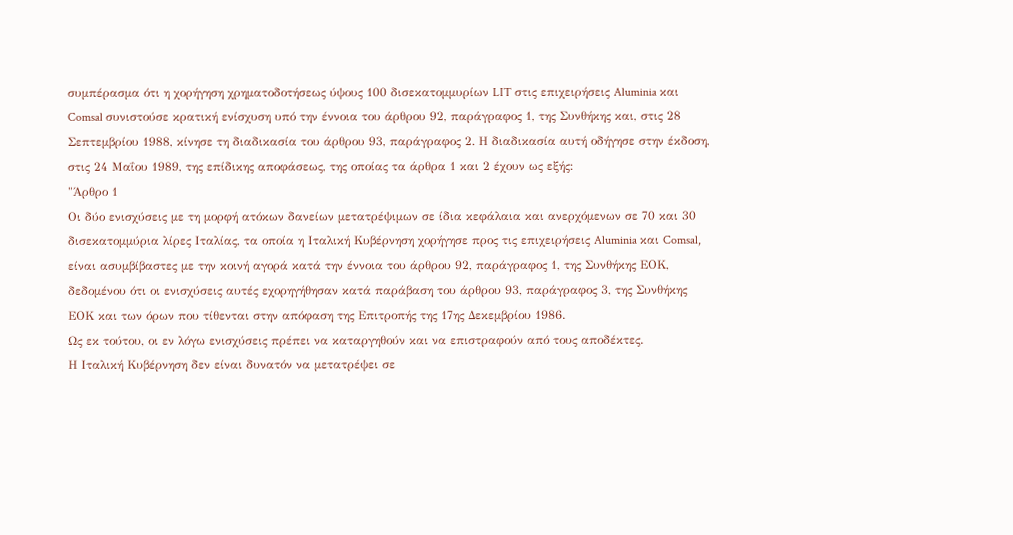συμπέρασμα ότι η χορήγηση χρηματοδοτήσεως ύψους 100 δισεκατομμυρίων LIT στις επιχειρήσεις Aluminia και Comsal συνιστούσε κρατική ενίσχυση υπό την έννοια του άρθρου 92, παράγραφος 1, της Συνθήκης και, στις 28 Σεπτεμβρίου 1988, κίνησε τη διαδικασία του άρθρου 93, παράγραφος 2. Η διαδικασία αυτή οδήγησε στην έκδοση, στις 24 Μαΐου 1989, της επίδικης αποφάσεως, της οποίας τα άρθρα 1 και 2 έχουν ως εξής:
"Άρθρο 1
Οι δύο ενισχύσεις με τη μορφή ατόκων δανείων μετατρέψιμων σε ίδια κεφάλαια και ανερχόμενων σε 70 και 30 δισεκατομμύρια λίρες Ιταλίας, τα οποία η Ιταλική Κυβέρνηση χορήγησε προς τις επιχειρήσεις Aluminia και Comsal, είναι ασυμβίβαστες με την κοινή αγορά κατά την έννοια του άρθρου 92, παράγραφος 1, της Συνθήκης ΕΟΚ, δεδομένου ότι οι ενισχύσεις αυτές εχορηγήθησαν κατά παράβαση του άρθρου 93, παράγραφος 3, της Συνθήκης ΕΟΚ και των όρων που τίθενται στην απόφαση της Επιτροπής της 17ης Δεκεμβρίου 1986.
Ως εκ τούτου, οι εν λόγω ενισχύσεις πρέπει να καταργηθούν και να επιστραφούν από τους αποδέκτες.
Η Ιταλική Κυβέρνηση δεν είναι δυνατόν να μετατρέψει σε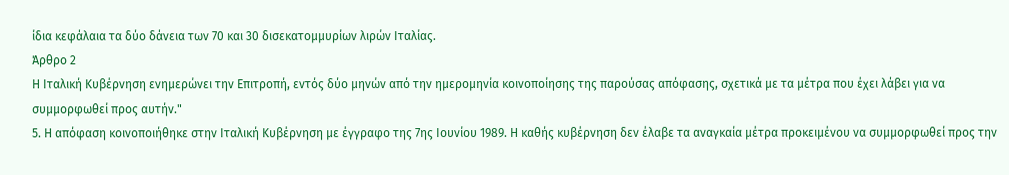ίδια κεφάλαια τα δύο δάνεια των 70 και 30 δισεκατομμυρίων λιρών Ιταλίας.
Άρθρο 2
Η Ιταλική Κυβέρνηση ενημερώνει την Επιτροπή, εντός δύο μηνών από την ημερομηνία κοινοποίησης της παρούσας απόφασης, σχετικά με τα μέτρα που έχει λάβει για να συμμορφωθεί προς αυτήν."
5. Η απόφαση κοινοποιήθηκε στην Ιταλική Κυβέρνηση με έγγραφο της 7ης Ιουνίου 1989. Η καθής κυβέρνηση δεν έλαβε τα αναγκαία μέτρα προκειμένου να συμμορφωθεί προς την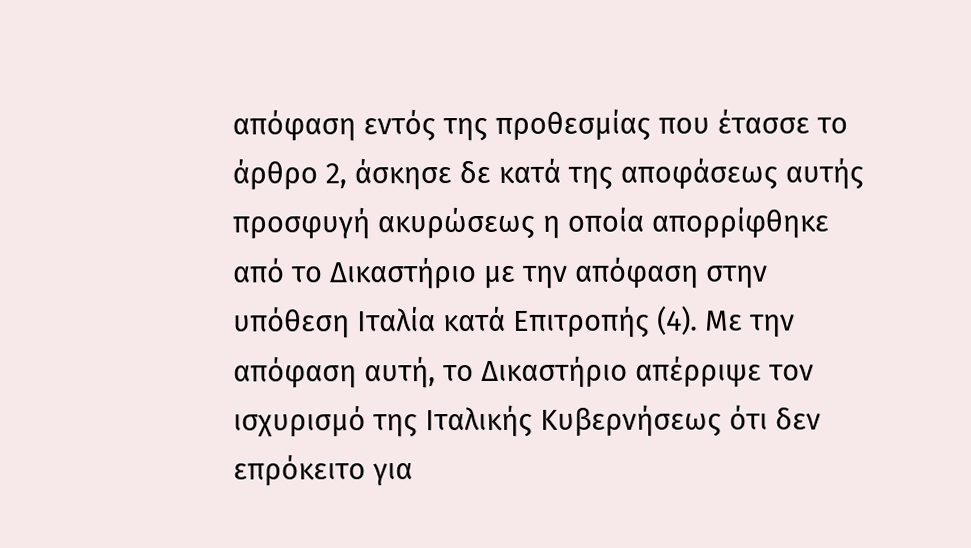απόφαση εντός της προθεσμίας που έτασσε το άρθρο 2, άσκησε δε κατά της αποφάσεως αυτής προσφυγή ακυρώσεως η οποία απορρίφθηκε από το Δικαστήριο με την απόφαση στην υπόθεση Ιταλία κατά Επιτροπής (4). Με την απόφαση αυτή, το Δικαστήριο απέρριψε τον ισχυρισμό της Ιταλικής Κυβερνήσεως ότι δεν επρόκειτο για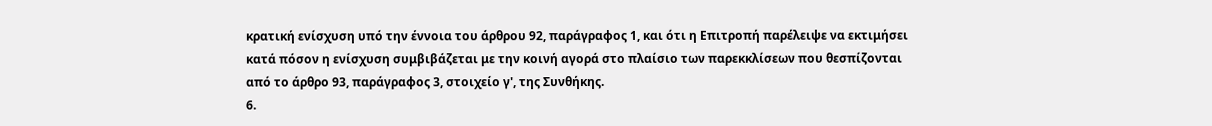κρατική ενίσχυση υπό την έννοια του άρθρου 92, παράγραφος 1, και ότι η Επιτροπή παρέλειψε να εκτιμήσει κατά πόσον η ενίσχυση συμβιβάζεται με την κοινή αγορά στο πλαίσιο των παρεκκλίσεων που θεσπίζονται από το άρθρο 93, παράγραφος 3, στοιχείο γ', της Συνθήκης.
6.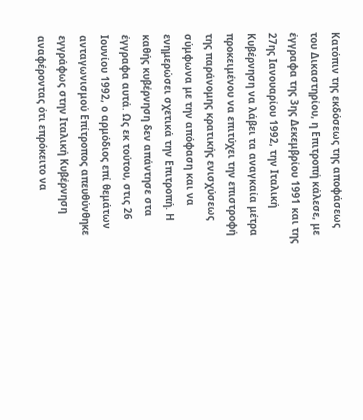Κατόπιν της εκδόσεως της αποφάσεως του Δικαστηρίου, η Επιτροπή κάλεσε, με έγγραφα της 3ης Δεκεμβρίου 1991 και της 27ης Ιανουαρίου 1992, την Ιταλική Κυβέρνηση να λάβει τα αναγκαία μέτρα προκειμένου να επιτύχει την επιστροφή της παράνομης κρατικής ενισχύσεως σύμφωνα με την απόφαση και να ενημερώσει σχετικά την Επιτροπή. Η καθής κυβέρνηση δεν απάντησε στα έγγραφα αυτά. Ως εκ τούτου, στις 26 Ιουνίου 1992, ο αρμόδιος επί θεμάτων ανταγωνισμού Επίτροπος απευθύνθηκε εγγράφως στην Ιταλική Κυβέρνηση αναφέροντας ότι επρόκειτο να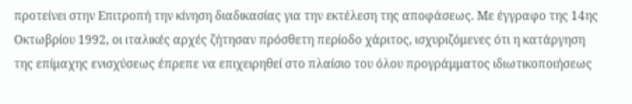προτείνει στην Επιτροπή την κίνηση διαδικασίας για την εκτέλεση της αποφάσεως. Με έγγραφο της 14ης Οκτωβρίου 1992, οι ιταλικές αρχές ζήτησαν πρόσθετη περίοδο χάριτος, ισχυριζόμενες ότι η κατάργηση της επίμαχης ενισχύσεως έπρεπε να επιχειρηθεί στο πλαίσιο του όλου προγράμματος ιδιωτικοποιήσεως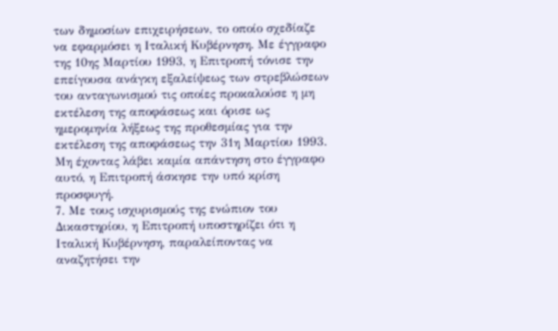των δημοσίων επιχειρήσεων, το οποίο σχεδίαζε να εφαρμόσει η Ιταλική Κυβέρνηση. Με έγγραφο της 10ης Μαρτίου 1993, η Επιτροπή τόνισε την επείγουσα ανάγκη εξαλείψεως των στρεβλώσεων του ανταγωνισμού τις οποίες προκαλούσε η μη εκτέλεση της αποφάσεως και όρισε ως ημερομηνία λήξεως της προθεσμίας για την εκτέλεση της αποφάσεως την 31η Μαρτίου 1993. Μη έχοντας λάβει καμία απάντηση στο έγγραφο αυτό, η Επιτροπή άσκησε την υπό κρίση προσφυγή.
7. Με τους ισχυρισμούς της ενώπιον του Δικαστηρίου, η Επιτροπή υποστηρίζει ότι η Ιταλική Κυβέρνηση, παραλείποντας να αναζητήσει την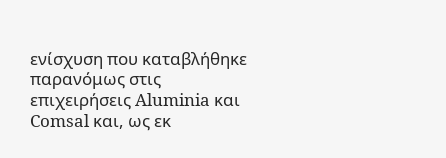ενίσχυση που καταβλήθηκε παρανόμως στις επιχειρήσεις Aluminia και Comsal και, ως εκ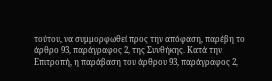τούτου, να συμμορφωθεί προς την απόφαση, παρέβη το άρθρο 93, παράγραφος 2, της Συνθήκης. Κατά την Επιτροπή, η παράβαση του άρθρου 93, παράγραφος 2,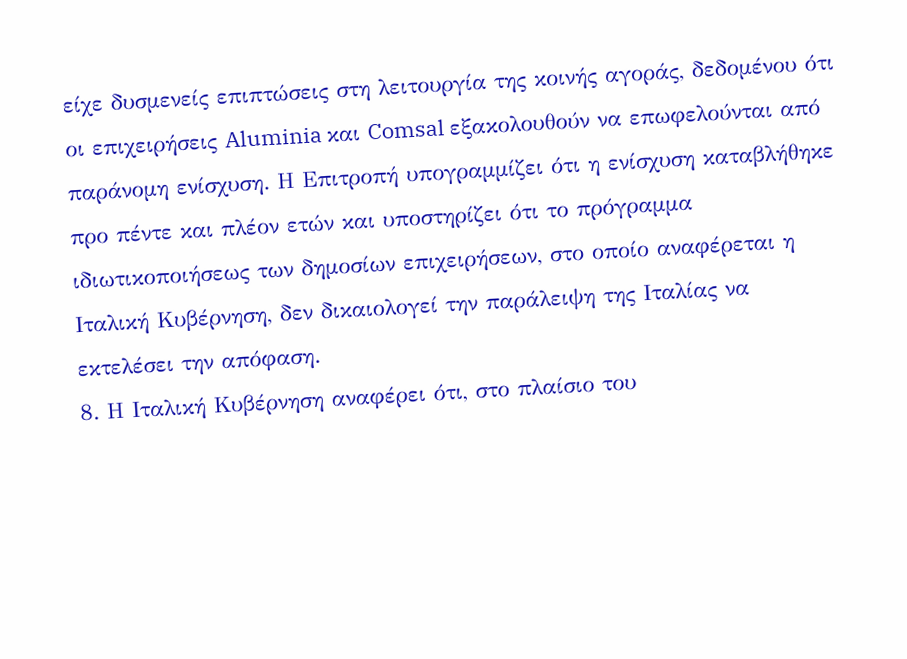είχε δυσμενείς επιπτώσεις στη λειτουργία της κοινής αγοράς, δεδομένου ότι οι επιχειρήσεις Aluminia και Comsal εξακολουθούν να επωφελούνται από παράνομη ενίσχυση. Η Επιτροπή υπογραμμίζει ότι η ενίσχυση καταβλήθηκε προ πέντε και πλέον ετών και υποστηρίζει ότι το πρόγραμμα ιδιωτικοποιήσεως των δημοσίων επιχειρήσεων, στο οποίο αναφέρεται η Ιταλική Κυβέρνηση, δεν δικαιολογεί την παράλειψη της Ιταλίας να εκτελέσει την απόφαση.
8. Η Ιταλική Κυβέρνηση αναφέρει ότι, στο πλαίσιο του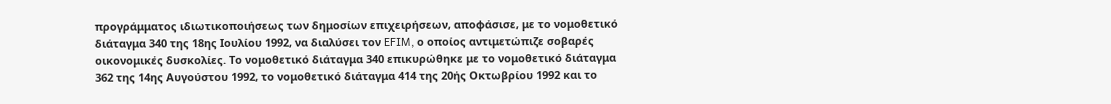προγράμματος ιδιωτικοποιήσεως των δημοσίων επιχειρήσεων, αποφάσισε, με το νομοθετικό διάταγμα 340 της 18ης Ιουλίου 1992, να διαλύσει τον EFIM, ο οποίος αντιμετώπιζε σοβαρές οικονομικές δυσκολίες. Το νομοθετικό διάταγμα 340 επικυρώθηκε με το νομοθετικό διάταγμα 362 της 14ης Αυγούστου 1992, το νομοθετικό διάταγμα 414 της 20ής Οκτωβρίου 1992 και το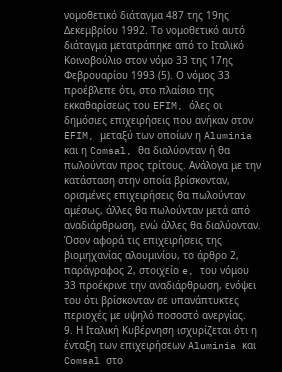νομοθετικό διάταγμα 487 της 19ης Δεκεμβρίου 1992. Το νομοθετικό αυτό διάταγμα μετατράπηκε από το Ιταλικό Κοινοβούλιο στον νόμο 33 της 17ης Φεβρουαρίου 1993 (5). Ο νόμος 33 προέβλεπε ότι, στο πλαίσιο της εκκαθαρίσεως του EFIM, όλες οι δημόσιες επιχειρήσεις που ανήκαν στον EFIM, μεταξύ των οποίων η Aluminia και η Comsal, θα διαλύονταν ή θα πωλούνταν προς τρίτους. Ανάλογα με την κατάσταση στην οποία βρίσκονταν, ορισμένες επιχειρήσεις θα πωλούνταν αμέσως, άλλες θα πωλούνταν μετά από αναδιάρθρωση, ενώ άλλες θα διαλύονταν. Όσον αφορά τις επιχειρήσεις της βιομηχανίας αλουμινίου, το άρθρο 2, παράγραφος 2, στοιχείο e, του νόμου 33 προέκρινε την αναδιάρθρωση, ενόψει του ότι βρίσκονταν σε υπανάπτυκτες περιοχές με υψηλό ποσοστό ανεργίας.
9. Η Ιταλική Κυβέρνηση ισχυρίζεται ότι η ένταξη των επιχειρήσεων Aluminia και Comsal στο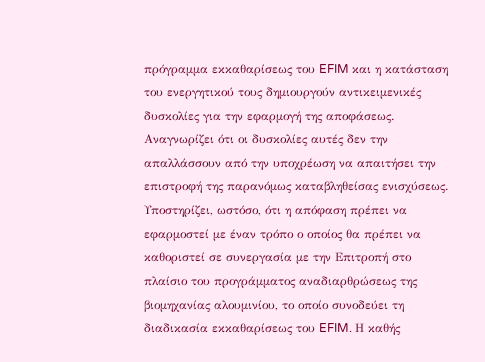πρόγραμμα εκκαθαρίσεως του EFIM και η κατάσταση του ενεργητικού τους δημιουργούν αντικειμενικές δυσκολίες για την εφαρμογή της αποφάσεως. Αναγνωρίζει ότι οι δυσκολίες αυτές δεν την απαλλάσσουν από την υποχρέωση να απαιτήσει την επιστροφή της παρανόμως καταβληθείσας ενισχύσεως. Υποστηρίζει, ωστόσο, ότι η απόφαση πρέπει να εφαρμοστεί με έναν τρόπο ο οποίος θα πρέπει να καθοριστεί σε συνεργασία με την Επιτροπή στο πλαίσιο του προγράμματος αναδιαρθρώσεως της βιομηχανίας αλουμινίου, το οποίο συνοδεύει τη διαδικασία εκκαθαρίσεως του EFIM. Η καθής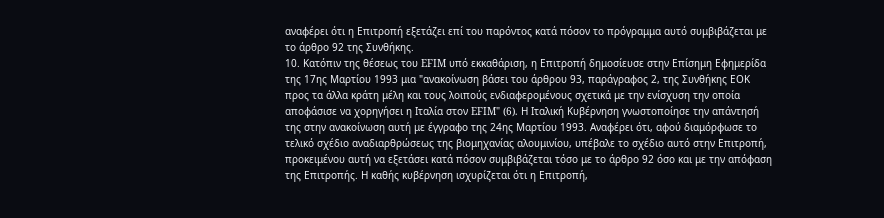αναφέρει ότι η Επιτροπή εξετάζει επί του παρόντος κατά πόσον το πρόγραμμα αυτό συμβιβάζεται με το άρθρο 92 της Συνθήκης.
10. Κατόπιν της θέσεως του EFIM υπό εκκαθάριση, η Επιτροπή δημοσίευσε στην Επίσημη Εφημερίδα της 17ης Μαρτίου 1993 μια "ανακοίνωση βάσει του άρθρου 93, παράγραφος 2, της Συνθήκης ΕΟΚ προς τα άλλα κράτη μέλη και τους λοιπούς ενδιαφερομένους σχετικά με την ενίσχυση την οποία αποφάσισε να χορηγήσει η Ιταλία στον EFIM" (6). Η Ιταλική Κυβέρνηση γνωστοποίησε την απάντησή της στην ανακοίνωση αυτή με έγγραφο της 24ης Μαρτίου 1993. Αναφέρει ότι, αφού διαμόρφωσε το τελικό σχέδιο αναδιαρθρώσεως της βιομηχανίας αλουμινίου, υπέβαλε το σχέδιο αυτό στην Επιτροπή, προκειμένου αυτή να εξετάσει κατά πόσον συμβιβάζεται τόσο με το άρθρο 92 όσο και με την απόφαση της Επιτροπής. Η καθής κυβέρνηση ισχυρίζεται ότι η Επιτροπή,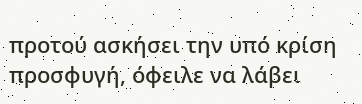προτού ασκήσει την υπό κρίση προσφυγή, όφειλε να λάβει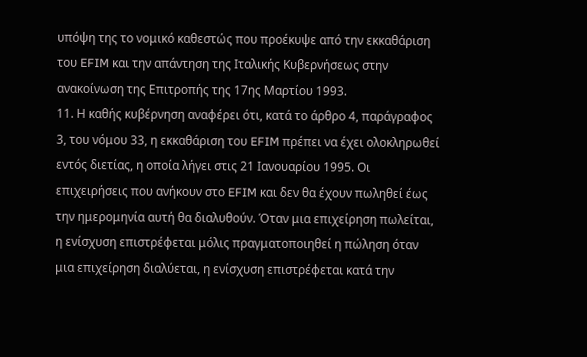υπόψη της το νομικό καθεστώς που προέκυψε από την εκκαθάριση του EFIM και την απάντηση της Ιταλικής Κυβερνήσεως στην ανακοίνωση της Επιτροπής της 17ης Μαρτίου 1993.
11. Η καθής κυβέρνηση αναφέρει ότι, κατά το άρθρο 4, παράγραφος 3, του νόμου 33, η εκκαθάριση του EFIM πρέπει να έχει ολοκληρωθεί εντός διετίας, η οποία λήγει στις 21 Ιανουαρίου 1995. Οι επιχειρήσεις που ανήκουν στο EFIM και δεν θα έχουν πωληθεί έως την ημερομηνία αυτή θα διαλυθούν. Όταν μια επιχείρηση πωλείται, η ενίσχυση επιστρέφεται μόλις πραγματοποιηθεί η πώληση όταν μια επιχείρηση διαλύεται, η ενίσχυση επιστρέφεται κατά την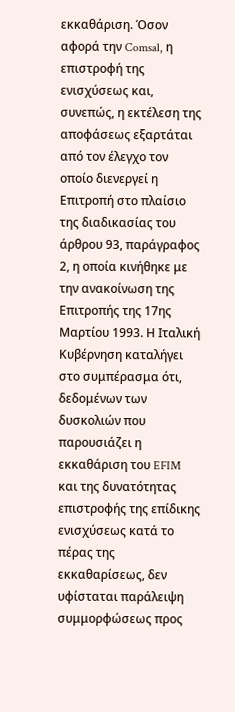εκκαθάριση. Όσον αφορά την Comsal, η επιστροφή της ενισχύσεως και, συνεπώς, η εκτέλεση της αποφάσεως εξαρτάται από τον έλεγχο τον οποίο διενεργεί η Επιτροπή στο πλαίσιο της διαδικασίας του άρθρου 93, παράγραφος 2, η οποία κινήθηκε με την ανακοίνωση της Επιτροπής της 17ης Μαρτίου 1993. Η Ιταλική Κυβέρνηση καταλήγει στο συμπέρασμα ότι, δεδομένων των δυσκολιών που παρουσιάζει η εκκαθάριση του EFIM και της δυνατότητας επιστροφής της επίδικης ενισχύσεως κατά το πέρας της εκκαθαρίσεως, δεν υφίσταται παράλειψη συμμορφώσεως προς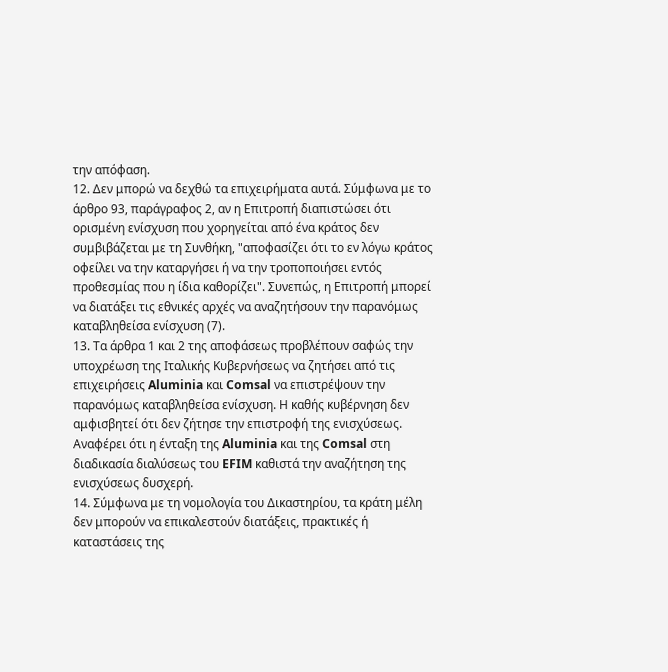την απόφαση.
12. Δεν μπορώ να δεχθώ τα επιχειρήματα αυτά. Σύμφωνα με το άρθρο 93, παράγραφος 2, αν η Επιτροπή διαπιστώσει ότι ορισμένη ενίσχυση που χορηγείται από ένα κράτος δεν συμβιβάζεται με τη Συνθήκη, "αποφασίζει ότι το εν λόγω κράτος οφείλει να την καταργήσει ή να την τροποποιήσει εντός προθεσμίας που η ίδια καθορίζει". Συνεπώς, η Επιτροπή μπορεί να διατάξει τις εθνικές αρχές να αναζητήσουν την παρανόμως καταβληθείσα ενίσχυση (7).
13. Τα άρθρα 1 και 2 της αποφάσεως προβλέπουν σαφώς την υποχρέωση της Ιταλικής Κυβερνήσεως να ζητήσει από τις επιχειρήσεις Aluminia και Comsal να επιστρέψουν την παρανόμως καταβληθείσα ενίσχυση. Η καθής κυβέρνηση δεν αμφισβητεί ότι δεν ζήτησε την επιστροφή της ενισχύσεως. Αναφέρει ότι η ένταξη της Aluminia και της Comsal στη διαδικασία διαλύσεως του EFIM καθιστά την αναζήτηση της ενισχύσεως δυσχερή.
14. Σύμφωνα με τη νομολογία του Δικαστηρίου, τα κράτη μέλη δεν μπορούν να επικαλεστούν διατάξεις, πρακτικές ή καταστάσεις της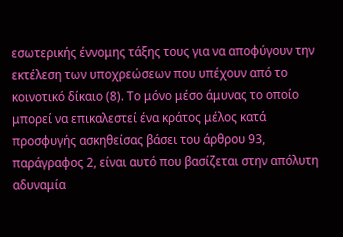εσωτερικής έννομης τάξης τους για να αποφύγουν την εκτέλεση των υποχρεώσεων που υπέχουν από το κοινοτικό δίκαιο (8). Το μόνο μέσο άμυνας το οποίο μπορεί να επικαλεστεί ένα κράτος μέλος κατά προσφυγής ασκηθείσας βάσει του άρθρου 93, παράγραφος 2, είναι αυτό που βασίζεται στην απόλυτη αδυναμία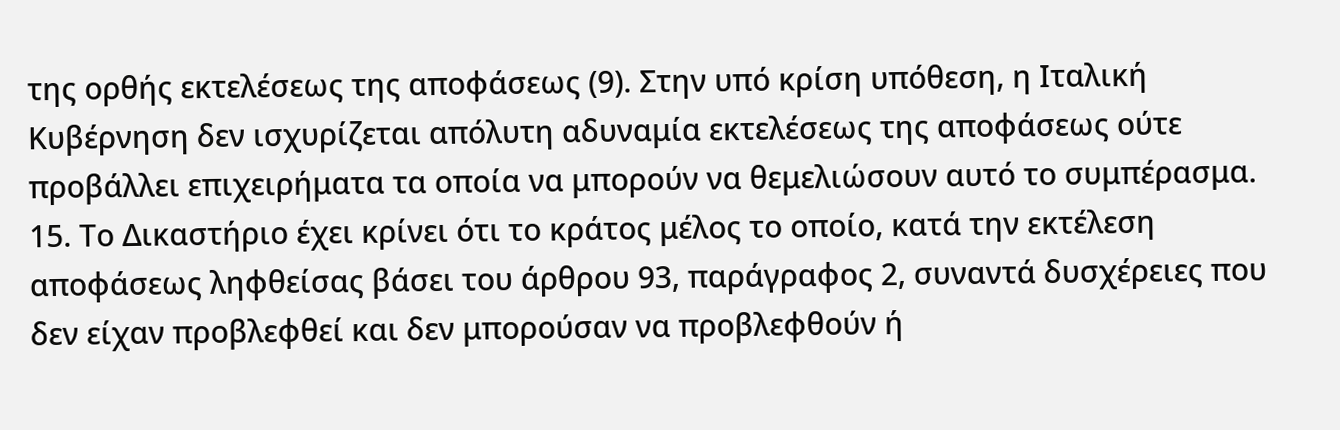της ορθής εκτελέσεως της αποφάσεως (9). Στην υπό κρίση υπόθεση, η Ιταλική Κυβέρνηση δεν ισχυρίζεται απόλυτη αδυναμία εκτελέσεως της αποφάσεως ούτε προβάλλει επιχειρήματα τα οποία να μπορούν να θεμελιώσουν αυτό το συμπέρασμα.
15. Το Δικαστήριο έχει κρίνει ότι το κράτος μέλος το οποίο, κατά την εκτέλεση αποφάσεως ληφθείσας βάσει του άρθρου 93, παράγραφος 2, συναντά δυσχέρειες που δεν είχαν προβλεφθεί και δεν μπορούσαν να προβλεφθούν ή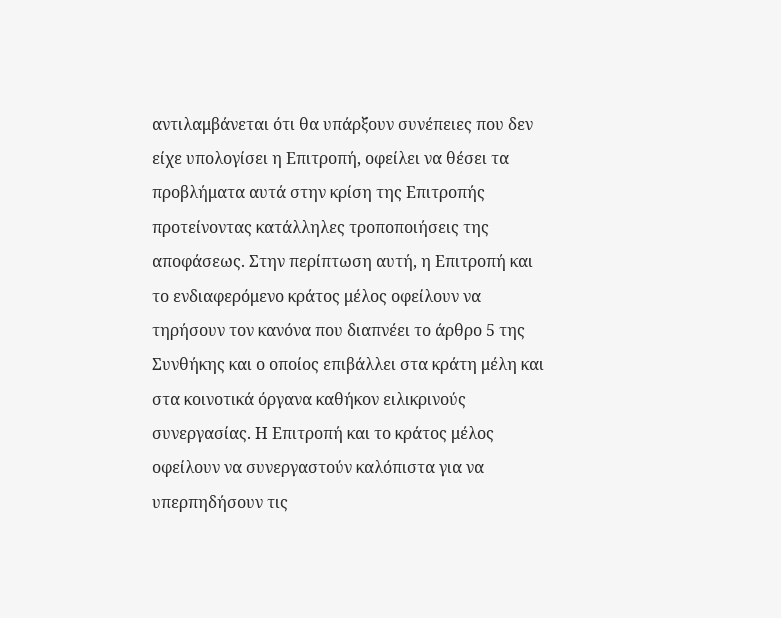αντιλαμβάνεται ότι θα υπάρξουν συνέπειες που δεν είχε υπολογίσει η Επιτροπή, οφείλει να θέσει τα προβλήματα αυτά στην κρίση της Επιτροπής προτείνοντας κατάλληλες τροποποιήσεις της αποφάσεως. Στην περίπτωση αυτή, η Επιτροπή και το ενδιαφερόμενο κράτος μέλος οφείλουν να τηρήσουν τον κανόνα που διαπνέει το άρθρο 5 της Συνθήκης και ο οποίος επιβάλλει στα κράτη μέλη και στα κοινοτικά όργανα καθήκον ειλικρινούς συνεργασίας. Η Επιτροπή και το κράτος μέλος οφείλουν να συνεργαστούν καλόπιστα για να υπερπηδήσουν τις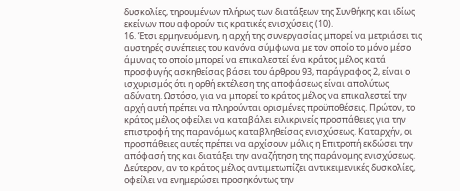δυσκολίες, τηρουμένων πλήρως των διατάξεων της Συνθήκης και ιδίως εκείνων που αφορούν τις κρατικές ενισχύσεις (10).
16. Έτσι ερμηνευόμενη, η αρχή της συνεργασίας μπορεί να μετριάσει τις αυστηρές συνέπειες του κανόνα σύμφωνα με τον οποίο το μόνο μέσο άμυνας το οποίο μπορεί να επικαλεστεί ένα κράτος μέλος κατά προσφυγής ασκηθείσας βάσει του άρθρου 93, παράγραφος 2, είναι ο ισχυρισμός ότι η ορθή εκτέλεση της αποφάσεως είναι απολύτως αδύνατη. Ωστόσο, για να μπορεί το κράτος μέλος να επικαλεστεί την αρχή αυτή πρέπει να πληρούνται ορισμένες προϋποθέσεις. Πρώτον, το κράτος μέλος οφείλει να καταβάλει ειλικρινείς προσπάθειες για την επιστροφή της παρανόμως καταβληθείσας ενισχύσεως. Καταρχήν, οι προσπάθειες αυτές πρέπει να αρχίσουν μόλις η Επιτροπή εκδώσει την απόφασή της και διατάξει την αναζήτηση της παράνομης ενισχύσεως. Δεύτερον, αν το κράτος μέλος αντιμετωπίζει αντικειμενικές δυσκολίες, οφείλει να ενημερώσει προσηκόντως την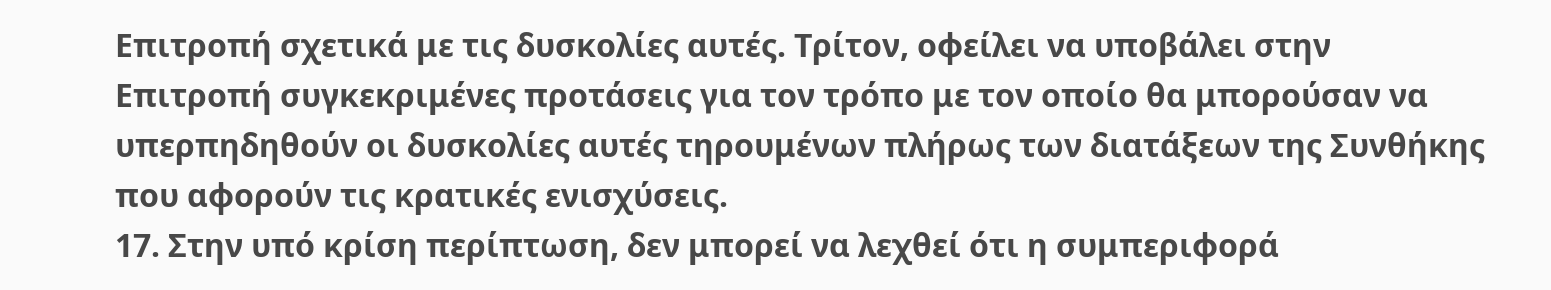Επιτροπή σχετικά με τις δυσκολίες αυτές. Τρίτον, οφείλει να υποβάλει στην Επιτροπή συγκεκριμένες προτάσεις για τον τρόπο με τον οποίο θα μπορούσαν να υπερπηδηθούν οι δυσκολίες αυτές τηρουμένων πλήρως των διατάξεων της Συνθήκης που αφορούν τις κρατικές ενισχύσεις.
17. Στην υπό κρίση περίπτωση, δεν μπορεί να λεχθεί ότι η συμπεριφορά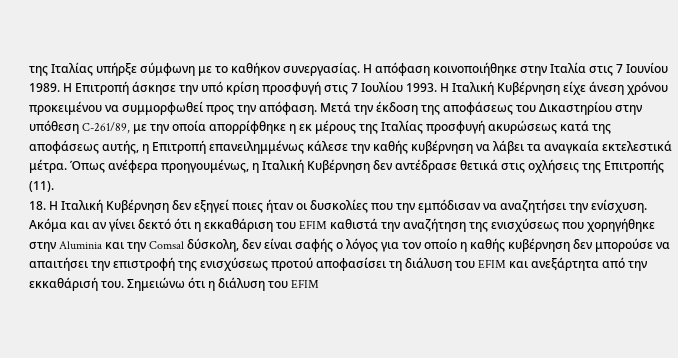της Ιταλίας υπήρξε σύμφωνη με το καθήκον συνεργασίας. Η απόφαση κοινοποιήθηκε στην Ιταλία στις 7 Ιουνίου 1989. Η Επιτροπή άσκησε την υπό κρίση προσφυγή στις 7 Ιουλίου 1993. Η Ιταλική Κυβέρνηση είχε άνεση χρόνου προκειμένου να συμμορφωθεί προς την απόφαση. Μετά την έκδοση της αποφάσεως του Δικαστηρίου στην υπόθεση C-261/89, με την οποία απορρίφθηκε η εκ μέρους της Ιταλίας προσφυγή ακυρώσεως κατά της αποφάσεως αυτής, η Επιτροπή επανειλημμένως κάλεσε την καθής κυβέρνηση να λάβει τα αναγκαία εκτελεστικά μέτρα. Όπως ανέφερα προηγουμένως, η Ιταλική Κυβέρνηση δεν αντέδρασε θετικά στις οχλήσεις της Επιτροπής (11).
18. Η Ιταλική Κυβέρνηση δεν εξηγεί ποιες ήταν οι δυσκολίες που την εμπόδισαν να αναζητήσει την ενίσχυση. Ακόμα και αν γίνει δεκτό ότι η εκκαθάριση του EFIM καθιστά την αναζήτηση της ενισχύσεως που χορηγήθηκε στην Aluminia και την Comsal δύσκολη, δεν είναι σαφής ο λόγος για τον οποίο η καθής κυβέρνηση δεν μπορούσε να απαιτήσει την επιστροφή της ενισχύσεως προτού αποφασίσει τη διάλυση του EFIM και ανεξάρτητα από την εκκαθάρισή του. Σημειώνω ότι η διάλυση του EFIM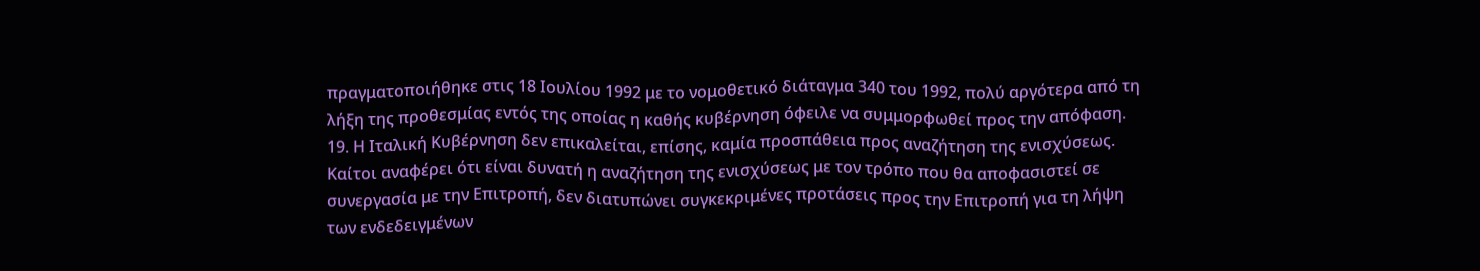πραγματοποιήθηκε στις 18 Ιουλίου 1992 με το νομοθετικό διάταγμα 340 του 1992, πολύ αργότερα από τη λήξη της προθεσμίας εντός της οποίας η καθής κυβέρνηση όφειλε να συμμορφωθεί προς την απόφαση.
19. Η Ιταλική Κυβέρνηση δεν επικαλείται, επίσης, καμία προσπάθεια προς αναζήτηση της ενισχύσεως. Καίτοι αναφέρει ότι είναι δυνατή η αναζήτηση της ενισχύσεως με τον τρόπο που θα αποφασιστεί σε συνεργασία με την Επιτροπή, δεν διατυπώνει συγκεκριμένες προτάσεις προς την Επιτροπή για τη λήψη των ενδεδειγμένων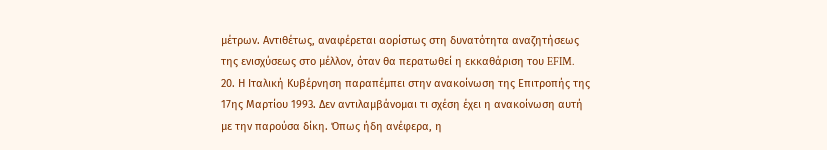μέτρων. Αντιθέτως, αναφέρεται αορίστως στη δυνατότητα αναζητήσεως της ενισχύσεως στο μέλλον, όταν θα περατωθεί η εκκαθάριση του EFIM.
20. Η Ιταλική Κυβέρνηση παραπέμπει στην ανακοίνωση της Επιτροπής της 17ης Μαρτίου 1993. Δεν αντιλαμβάνομαι τι σχέση έχει η ανακοίνωση αυτή με την παρούσα δίκη. Όπως ήδη ανέφερα, η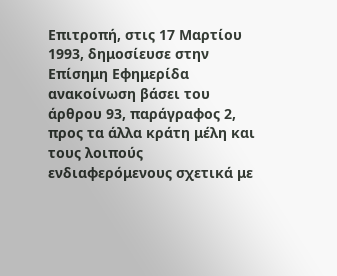Επιτροπή, στις 17 Μαρτίου 1993, δημοσίευσε στην Επίσημη Εφημερίδα ανακοίνωση βάσει του άρθρου 93, παράγραφος 2, προς τα άλλα κράτη μέλη και τους λοιπούς ενδιαφερόμενους σχετικά με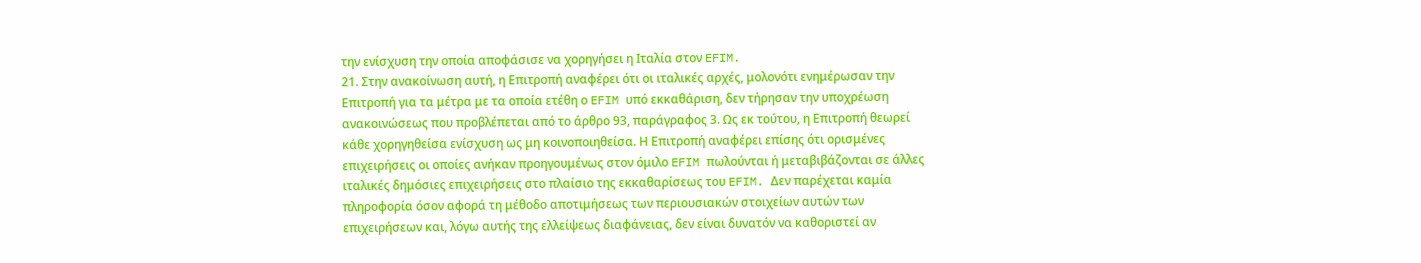την ενίσχυση την οποία αποφάσισε να χορηγήσει η Ιταλία στον EFIM.
21. Στην ανακοίνωση αυτή, η Επιτροπή αναφέρει ότι οι ιταλικές αρχές, μολονότι ενημέρωσαν την Επιτροπή για τα μέτρα με τα οποία ετέθη ο EFIM υπό εκκαθάριση, δεν τήρησαν την υποχρέωση ανακοινώσεως που προβλέπεται από το άρθρο 93, παράγραφος 3. Ως εκ τούτου, η Επιτροπή θεωρεί κάθε χορηγηθείσα ενίσχυση ως μη κοινοποιηθείσα. Η Επιτροπή αναφέρει επίσης ότι ορισμένες επιχειρήσεις οι οποίες ανήκαν προηγουμένως στον όμιλο EFIM πωλούνται ή μεταβιβάζονται σε άλλες ιταλικές δημόσιες επιχειρήσεις στο πλαίσιο της εκκαθαρίσεως του EFIM. Δεν παρέχεται καμία πληροφορία όσον αφορά τη μέθοδο αποτιμήσεως των περιουσιακών στοιχείων αυτών των επιχειρήσεων και, λόγω αυτής της ελλείψεως διαφάνειας, δεν είναι δυνατόν να καθοριστεί αν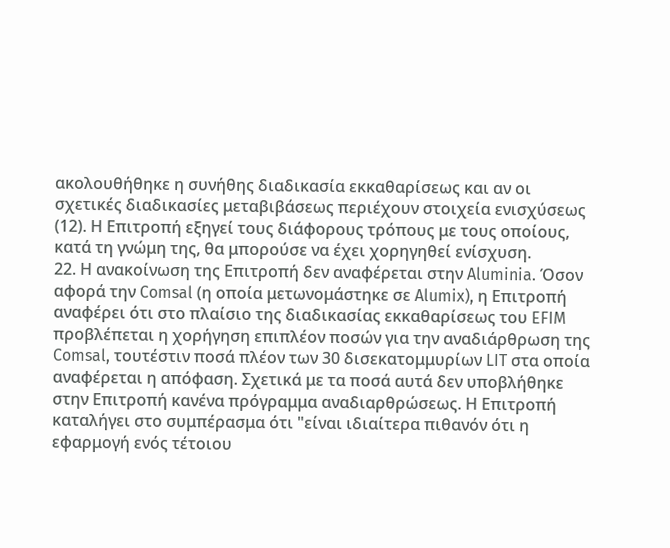ακολουθήθηκε η συνήθης διαδικασία εκκαθαρίσεως και αν οι σχετικές διαδικασίες μεταβιβάσεως περιέχουν στοιχεία ενισχύσεως (12). Η Επιτροπή εξηγεί τους διάφορους τρόπους με τους οποίους, κατά τη γνώμη της, θα μπορούσε να έχει χορηγηθεί ενίσχυση.
22. Η ανακοίνωση της Επιτροπή δεν αναφέρεται στην Aluminia. Όσον αφορά την Comsal (η οποία μετωνομάστηκε σε Alumix), η Επιτροπή αναφέρει ότι στο πλαίσιο της διαδικασίας εκκαθαρίσεως του EFIM προβλέπεται η χορήγηση επιπλέον ποσών για την αναδιάρθρωση της Comsal, τουτέστιν ποσά πλέον των 30 δισεκατομμυρίων LIT στα οποία αναφέρεται η απόφαση. Σχετικά με τα ποσά αυτά δεν υποβλήθηκε στην Επιτροπή κανένα πρόγραμμα αναδιαρθρώσεως. Η Επιτροπή καταλήγει στο συμπέρασμα ότι "είναι ιδιαίτερα πιθανόν ότι η εφαρμογή ενός τέτοιου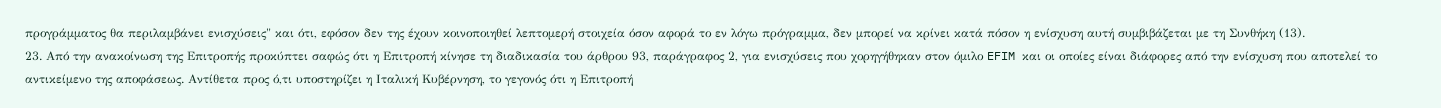προγράμματος θα περιλαμβάνει ενισχύσεις" και ότι, εφόσον δεν της έχουν κοινοποιηθεί λεπτομερή στοιχεία όσον αφορά το εν λόγω πρόγραμμα, δεν μπορεί να κρίνει κατά πόσον η ενίσχυση αυτή συμβιβάζεται με τη Συνθήκη (13).
23. Από την ανακοίνωση της Επιτροπής προκύπτει σαφώς ότι η Επιτροπή κίνησε τη διαδικασία του άρθρου 93, παράγραφος 2, για ενισχύσεις που χορηγήθηκαν στον όμιλο EFIM και οι οποίες είναι διάφορες από την ενίσχυση που αποτελεί το αντικείμενο της αποφάσεως. Αντίθετα προς ό,τι υποστηρίζει η Ιταλική Κυβέρνηση, το γεγονός ότι η Επιτροπή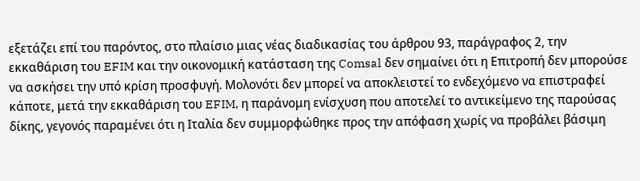εξετάζει επί του παρόντος, στο πλαίσιο μιας νέας διαδικασίας του άρθρου 93, παράγραφος 2, την εκκαθάριση του EFIM και την οικονομική κατάσταση της Comsal δεν σημαίνει ότι η Επιτροπή δεν μπορούσε να ασκήσει την υπό κρίση προσφυγή. Μολονότι δεν μπορεί να αποκλειστεί το ενδεχόμενο να επιστραφεί κάποτε, μετά την εκκαθάριση του EFIM, η παράνομη ενίσχυση που αποτελεί το αντικείμενο της παρούσας δίκης, γεγονός παραμένει ότι η Ιταλία δεν συμμορφώθηκε προς την απόφαση χωρίς να προβάλει βάσιμη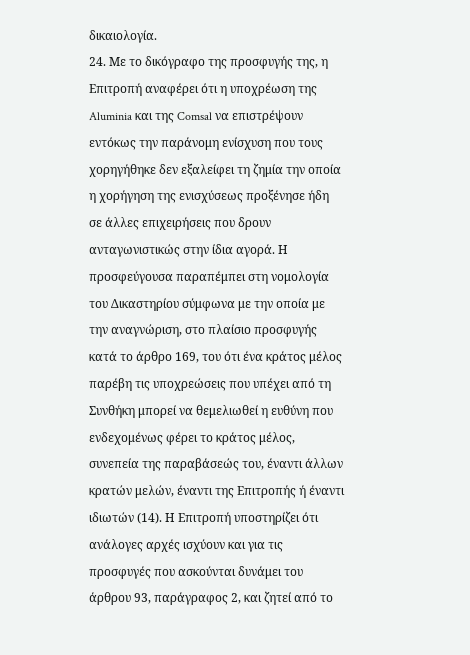δικαιολογία.
24. Με το δικόγραφο της προσφυγής της, η Επιτροπή αναφέρει ότι η υποχρέωση της Aluminia και της Comsal να επιστρέψουν εντόκως την παράνομη ενίσχυση που τους χορηγήθηκε δεν εξαλείφει τη ζημία την οποία η χορήγηση της ενισχύσεως προξένησε ήδη σε άλλες επιχειρήσεις που δρουν ανταγωνιστικώς στην ίδια αγορά. Η προσφεύγουσα παραπέμπει στη νομολογία του Δικαστηρίου σύμφωνα με την οποία με την αναγνώριση, στο πλαίσιο προσφυγής κατά το άρθρο 169, του ότι ένα κράτος μέλος παρέβη τις υποχρεώσεις που υπέχει από τη Συνθήκη μπορεί να θεμελιωθεί η ευθύνη που ενδεχομένως φέρει το κράτος μέλος, συνεπεία της παραβάσεώς του, έναντι άλλων κρατών μελών, έναντι της Επιτροπής ή έναντι ιδιωτών (14). Η Επιτροπή υποστηρίζει ότι ανάλογες αρχές ισχύουν και για τις προσφυγές που ασκούνται δυνάμει του άρθρου 93, παράγραφος 2, και ζητεί από το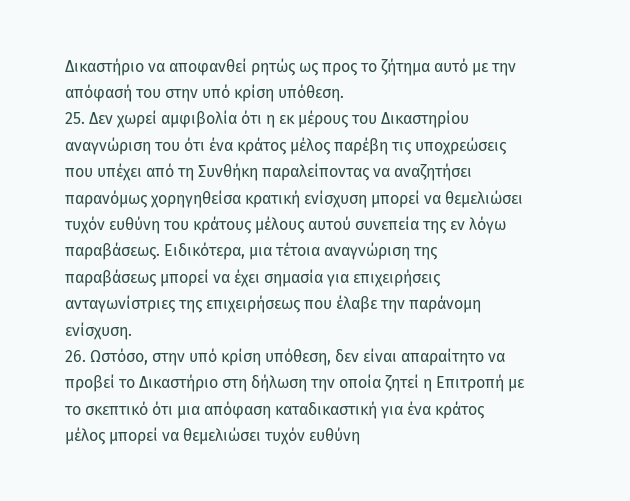Δικαστήριο να αποφανθεί ρητώς ως προς το ζήτημα αυτό με την απόφασή του στην υπό κρίση υπόθεση.
25. Δεν χωρεί αμφιβολία ότι η εκ μέρους του Δικαστηρίου αναγνώριση του ότι ένα κράτος μέλος παρέβη τις υποχρεώσεις που υπέχει από τη Συνθήκη παραλείποντας να αναζητήσει παρανόμως χορηγηθείσα κρατική ενίσχυση μπορεί να θεμελιώσει τυχόν ευθύνη του κράτους μέλους αυτού συνεπεία της εν λόγω παραβάσεως. Ειδικότερα, μια τέτοια αναγνώριση της παραβάσεως μπορεί να έχει σημασία για επιχειρήσεις ανταγωνίστριες της επιχειρήσεως που έλαβε την παράνομη ενίσχυση.
26. Ωστόσο, στην υπό κρίση υπόθεση, δεν είναι απαραίτητο να προβεί το Δικαστήριο στη δήλωση την οποία ζητεί η Επιτροπή με το σκεπτικό ότι μια απόφαση καταδικαστική για ένα κράτος μέλος μπορεί να θεμελιώσει τυχόν ευθύνη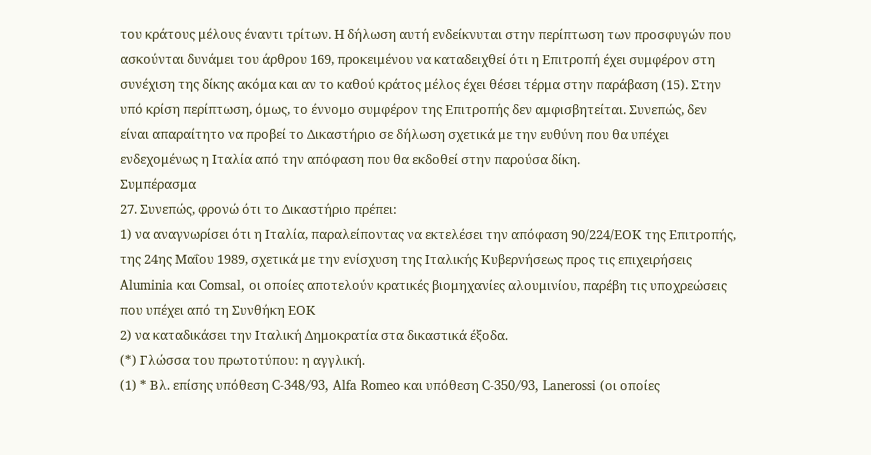του κράτους μέλους έναντι τρίτων. Η δήλωση αυτή ενδείκνυται στην περίπτωση των προσφυγών που ασκούνται δυνάμει του άρθρου 169, προκειμένου να καταδειχθεί ότι η Επιτροπή έχει συμφέρον στη συνέχιση της δίκης ακόμα και αν το καθού κράτος μέλος έχει θέσει τέρμα στην παράβαση (15). Στην υπό κρίση περίπτωση, όμως, το έννομο συμφέρον της Επιτροπής δεν αμφισβητείται. Συνεπώς, δεν είναι απαραίτητο να προβεί το Δικαστήριο σε δήλωση σχετικά με την ευθύνη που θα υπέχει ενδεχομένως η Ιταλία από την απόφαση που θα εκδοθεί στην παρούσα δίκη.
Συμπέρασμα
27. Συνεπώς, φρονώ ότι το Δικαστήριο πρέπει:
1) να αναγνωρίσει ότι η Ιταλία, παραλείποντας να εκτελέσει την απόφαση 90/224/ΕΟΚ της Επιτροπής, της 24ης Μαΐου 1989, σχετικά με την ενίσχυση της Ιταλικής Κυβερνήσεως προς τις επιχειρήσεις Aluminia και Comsal, οι οποίες αποτελούν κρατικές βιομηχανίες αλουμινίου, παρέβη τις υποχρεώσεις που υπέχει από τη Συνθήκη ΕΟΚ
2) να καταδικάσει την Ιταλική Δημοκρατία στα δικαστικά έξοδα.
(*) Γλώσσα του πρωτοτύπου: η αγγλική.
(1) * Βλ. επίσης υπόθεση C-348/93, Alfa Romeo και υπόθεση C-350/93, Lanerossi (οι οποίες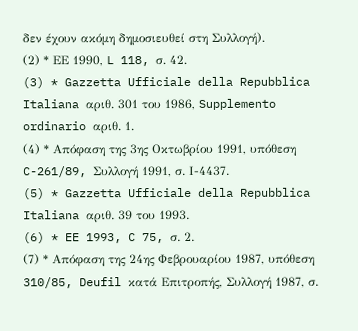δεν έχουν ακόμη δημοσιευθεί στη Συλλογή).
(2) * ΕΕ 1990, L 118, σ. 42.
(3) * Gazzetta Ufficiale della Repubblica Italiana αριθ. 301 του 1986, Supplemento ordinario αριθ. 1.
(4) * Απόφαση της 3ης Οκτωβρίου 1991, υπόθεση C-261/89, Συλλογή 1991, σ. Ι-4437.
(5) * Gazzetta Ufficiale della Repubblica Italiana αριθ. 39 του 1993.
(6) * EE 1993, C 75, σ. 2.
(7) * Απόφαση της 24ης Φεβρουαρίου 1987, υπόθεση 310/85, Deufil κατά Επιτροπής, Συλλογή 1987, σ.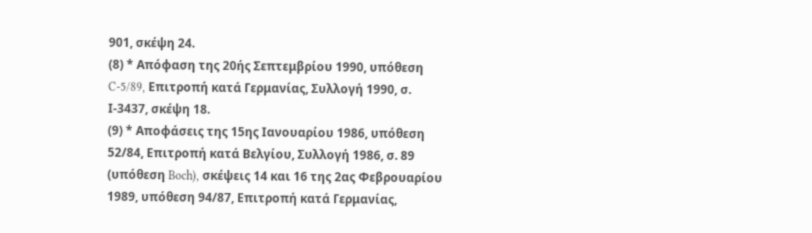901, σκέψη 24.
(8) * Απόφαση της 20ής Σεπτεμβρίου 1990, υπόθεση C-5/89, Επιτροπή κατά Γερμανίας, Συλλογή 1990, σ. Ι-3437, σκέψη 18.
(9) * Αποφάσεις της 15ης Ιανουαρίου 1986, υπόθεση 52/84, Επιτροπή κατά Βελγίου, Συλλογή 1986, σ. 89 (υπόθεση Boch), σκέψεις 14 και 16 της 2ας Φεβρουαρίου 1989, υπόθεση 94/87, Επιτροπή κατά Γερμανίας,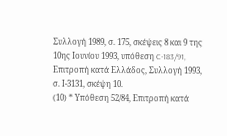Συλλογή 1989, σ. 175, σκέψεις 8 και 9 της 10ης Ιουνίου 1993, υπόθεση C-183/91, Επιτροπή κατά Ελλάδος, Συλλογή 1993, σ. Ι-3131, σκέψη 10.
(10) * Υπόθεση 52/84, Επιτροπή κατά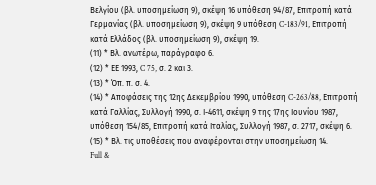Βελγίου (βλ. υποσημείωση 9), σκέψη 16 υπόθεση 94/87, Επιτροπή κατά Γερμανίας (βλ. υποσημείωση 9), σκέψη 9 υπόθεση C-183/91, Επιτροπή κατά Ελλάδος (βλ. υποσημείωση 9), σκέψη 19.
(11) * Βλ. ανωτέρω, παράγραφο 6.
(12) * ΕΕ 1993, C 75, σ. 2 και 3.
(13) * Όπ. π. σ. 4.
(14) * Αποφάσεις της 12ης Δεκεμβρίου 1990, υπόθεση C-263/88, Επιτροπή κατά Γαλλίας, Συλλογή 1990, σ. Ι-4611, σκέψη 9 της 17ης Ιουνίου 1987, υπόθεση 154/85, Επιτροπή κατά Ιταλίας, Συλλογή 1987, σ. 2717, σκέψη 6.
(15) * Βλ. τις υποθέσεις που αναφέρονται στην υποσημείωση 14.
Full &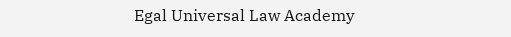Egal Universal Law Academy